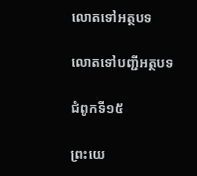លោតទៅអត្ថបទ

លោតទៅបញ្ជីអត្ថបទ

ជំពូកទី១៥

ព្រះយេ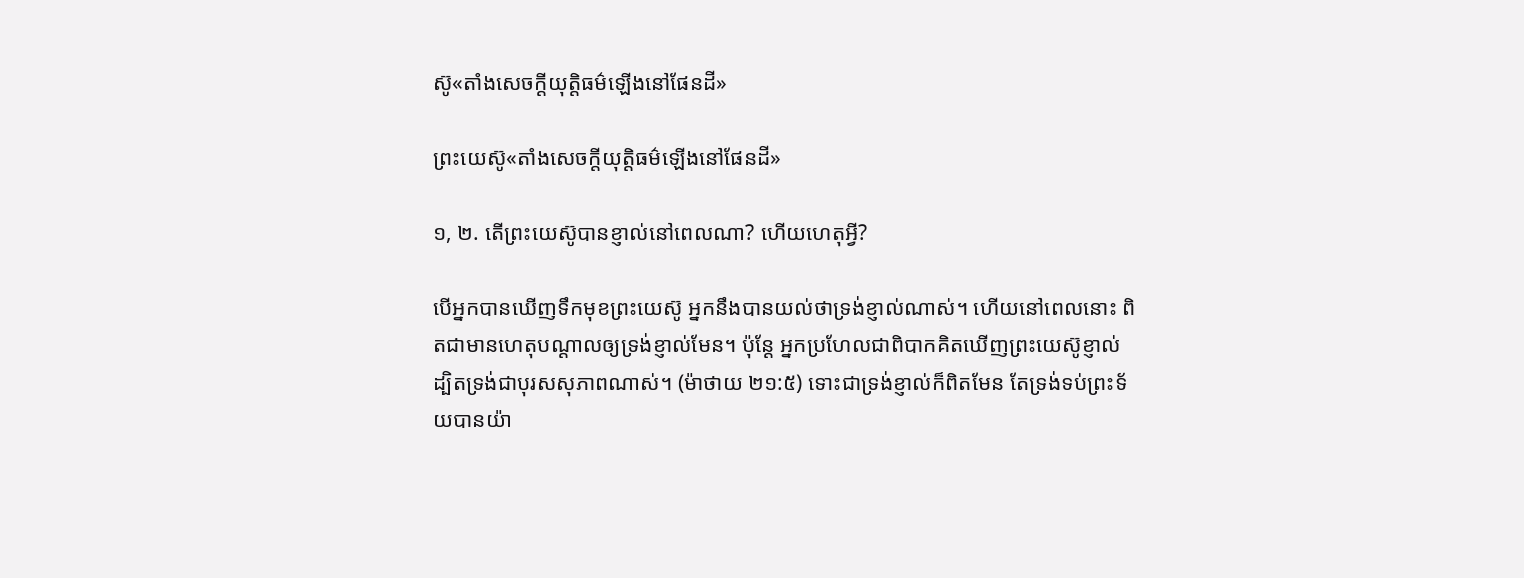ស៊ូ«តាំងសេចក្ដីយុត្ដិធម៌ឡើងនៅផែនដី»

ព្រះយេស៊ូ«តាំងសេចក្ដីយុត្ដិធម៌ឡើងនៅផែនដី»

១, ២. តើព្រះយេស៊ូបានខ្ញាល់នៅពេលណា? ហើយហេតុអ្វី?

បើអ្នកបានឃើញទឹកមុខព្រះយេស៊ូ អ្នកនឹងបានយល់ថាទ្រង់ខ្ញាល់ណាស់។ ហើយនៅពេលនោះ ពិតជាមានហេតុបណ្ដាលឲ្យទ្រង់ខ្ញាល់មែន។ ប៉ុន្ដែ អ្នកប្រហែលជាពិបាកគិតឃើញព្រះយេស៊ូខ្ញាល់ ដ្បិតទ្រង់ជាបុរសសុភាពណាស់។ (ម៉ាថាយ ២១:៥) ទោះជាទ្រង់ខ្ញាល់ក៏ពិតមែន តែទ្រង់ទប់ព្រះទ័យបានយ៉ា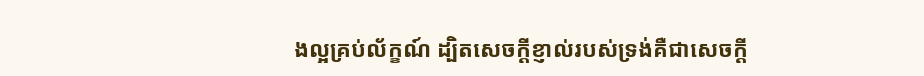ងល្អគ្រប់ល័ក្ខណ៍ ដ្បិតសេចក្ដីខ្ញាល់របស់ទ្រង់គឺជាសេចក្ដី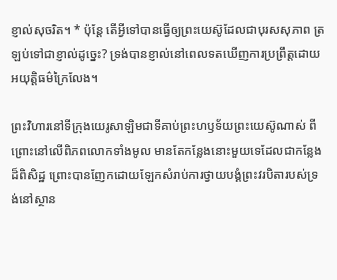ខ្ញាល់សុចរិត។ * ប៉ុន្ដែ តើអ្វីទៅបានធ្វើឲ្យព្រះយេស៊ូដែលជាបុរសសុភាព ត្រឡប់ទៅជាខ្ញាល់ដូច្នេះ? ទ្រង់បានខ្ញាល់នៅពេលទតឃើញការប្រព្រឹត្ដដោយអយុត្ដិធម៌ក្រៃលែង។

ព្រះវិហារនៅទីក្រុងយេរូសាឡិមជាទីគាប់ព្រះហឫទ័យព្រះយេស៊ូណាស់ ពីព្រោះនៅលើពិភពលោកទាំងមូល មានតែកន្លែងនោះមួយទេដែលជាកន្លែងដ៏ពិសិដ្ឋ ព្រោះបានញែកដោយឡែកសំរាប់ការថ្វាយបង្គំព្រះវរបិតារបស់ទ្រង់នៅស្ថាន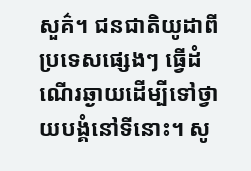សួគ៌។ ជនជាតិយូដាពីប្រទេសផ្សេងៗ ធ្វើដំណើរឆ្ងាយដើម្បីទៅថ្វាយបង្គំនៅទីនោះ។ សូ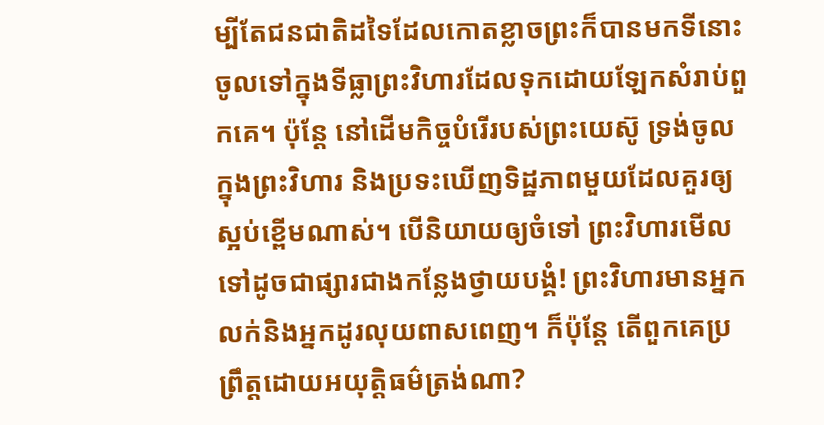ម្បីតែជនជាតិដទៃដែលកោតខ្លាចព្រះក៏បានមកទីនោះចូលទៅក្នុងទីធ្លាព្រះវិហារដែលទុកដោយឡែកសំរាប់ពួកគេ។ ប៉ុន្ដែ នៅដើមកិច្ចបំរើរបស់ព្រះយេស៊ូ ទ្រង់ចូលក្នុងព្រះវិហារ និងប្រទះឃើញទិដ្ឋភាពមួយដែលគួរឲ្យស្អប់ខ្ពើមណាស់។ បើនិយាយឲ្យចំទៅ ព្រះវិហារមើលទៅដូចជាផ្សារជាងកន្លែងថ្វាយបង្គំ! ព្រះវិហារមានអ្នកលក់និងអ្នកដូរលុយពាសពេញ។ ក៏ប៉ុន្ដែ តើពួកគេប្រព្រឹត្ដដោយអយុត្ដិធម៌ត្រង់ណា?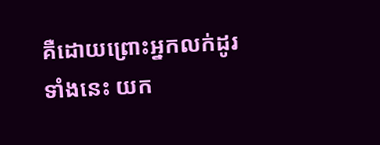គឺដោយព្រោះអ្នកលក់ដូរទាំងនេះ យក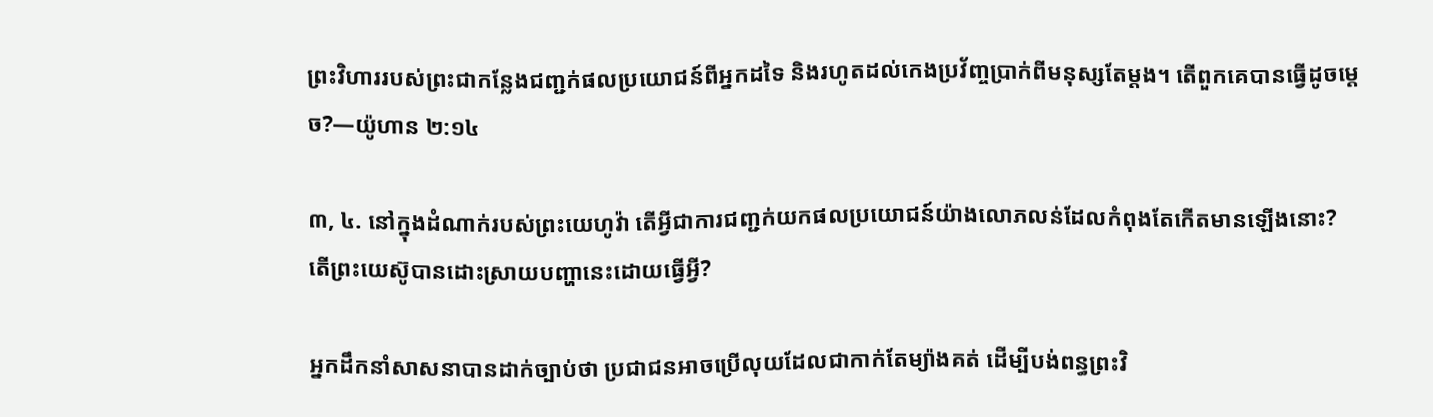ព្រះវិហាររបស់ព្រះជាកន្លែងជញ្ជក់ផលប្រយោជន៍ពីអ្នកដទៃ និងរហូតដល់កេងប្រវ័ញ្ចប្រាក់ពីមនុស្សតែម្ដង។ តើពួកគេបានធ្វើដូចម្ដេច?—យ៉ូហាន ២:១៤

៣, ៤. នៅក្នុងដំណាក់របស់ព្រះយេហូវ៉ា តើអ្វីជាការជញ្ជក់យកផលប្រយោជន៍យ៉ាងលោភលន់ដែលកំពុងតែកើតមានឡើងនោះ? តើព្រះយេស៊ូបានដោះស្រាយបញ្ហានេះដោយធ្វើអ្វី?

អ្នកដឹកនាំសាសនាបានដាក់ច្បាប់ថា ប្រជាជនអាចប្រើលុយដែលជាកាក់តែម្យ៉ាងគត់ ដើម្បីបង់ពន្ធព្រះវិ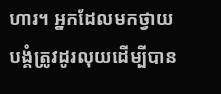ហារ។ អ្នកដែលមកថ្វាយបង្គំត្រូវដូរលុយដើម្បីបាន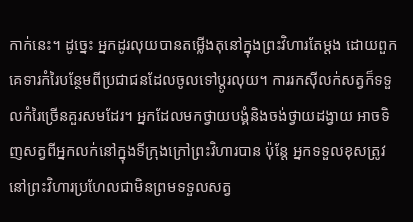កាក់នេះ។ ដូច្នេះ អ្នកដូរលុយបានតម្លើងតុនៅក្នុងព្រះវិហារតែម្ដង ដោយពួកគេទារកំរៃបន្ថែមពីប្រជាជនដែលចូលទៅប្ដូរលុយ។ ការរកស៊ីលក់សត្វក៏ទទួលកំរៃច្រើនគួរសមដែរ។ អ្នកដែលមកថ្វាយបង្គំនិងចង់ថ្វាយដង្វាយ អាចទិញសត្វពីអ្នកលក់នៅក្នុងទីក្រុងក្រៅព្រះវិហារបាន ប៉ុន្ដែ អ្នកទទួលខុសត្រូវនៅព្រះវិហារប្រហែលជាមិនព្រមទទួលសត្វ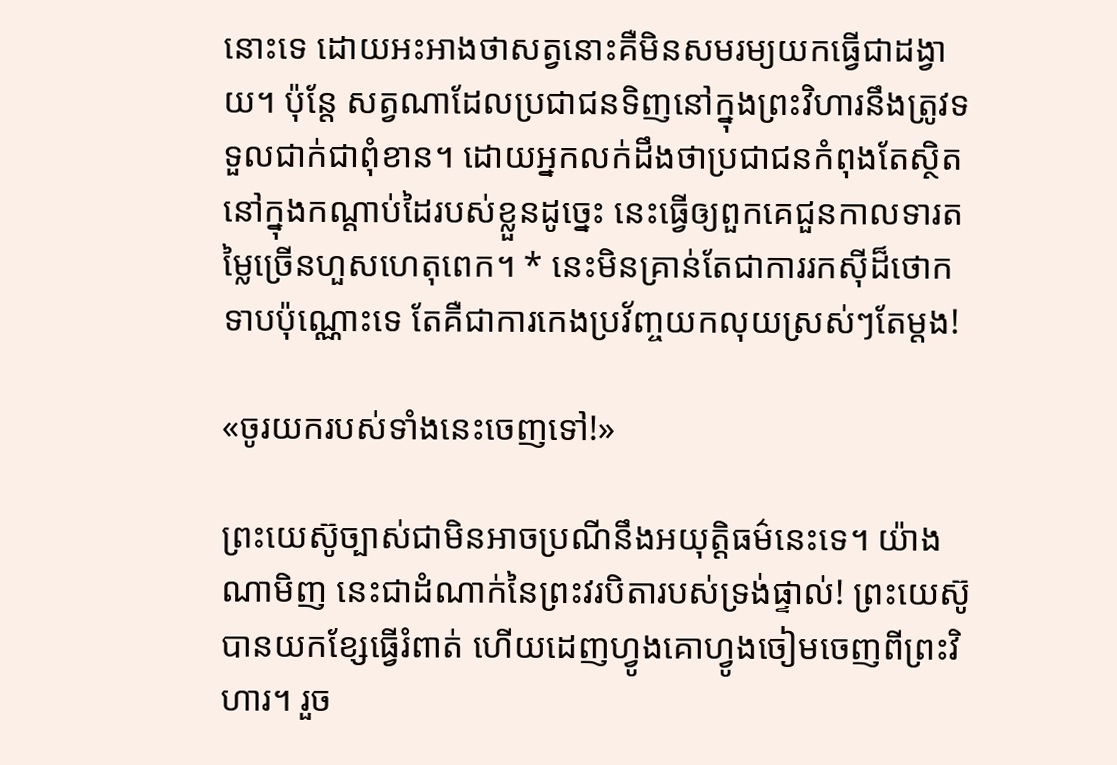នោះទេ ដោយអះអាងថាសត្វនោះគឺមិនសមរម្យយកធ្វើជាដង្វាយ។ ប៉ុន្ដែ សត្វណាដែលប្រជាជនទិញនៅក្នុងព្រះវិហារនឹងត្រូវទទួលជាក់ជាពុំខាន។ ដោយអ្នកលក់ដឹងថាប្រជាជនកំពុងតែស្ថិតនៅក្នុងកណ្ដាប់ដៃរបស់ខ្លួនដូច្នេះ នេះធ្វើឲ្យពួកគេជួនកាលទារតម្លៃច្រើនហួសហេតុពេក។ * នេះមិនគ្រាន់តែជាការរកស៊ីដ៏ថោកទាបប៉ុណ្ណោះទេ តែគឺជាការកេងប្រវ័ញ្ចយកលុយស្រស់ៗតែម្ដង!

«ចូរយករបស់ទាំងនេះចេញទៅ!»

ព្រះយេស៊ូច្បាស់ជាមិនអាចប្រណីនឹងអយុត្ដិធម៌នេះទេ។ យ៉ាងណាមិញ នេះជាដំណាក់នៃព្រះវរបិតារបស់ទ្រង់ផ្ទាល់! ព្រះយេស៊ូបានយកខ្សែធ្វើរំពាត់ ហើយដេញហ្វូងគោហ្វូងចៀមចេញពីព្រះវិហារ។ រួច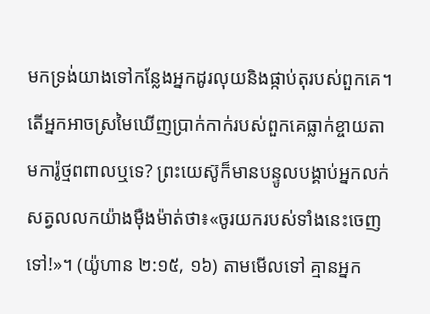មកទ្រង់យាងទៅកន្លែងអ្នកដូរលុយនិងផ្កាប់តុរបស់ពួកគេ។ តើអ្នកអាចស្រមៃឃើញប្រាក់កាក់របស់ពួកគេធ្លាក់ខ្ចាយតាមការ៉ូថ្មពពាលឬទេ? ព្រះយេស៊ូក៏មានបន្ទូលបង្គាប់អ្នកលក់សត្វលលកយ៉ាងម៉ឺងម៉ាត់ថា៖«ចូរយករបស់ទាំងនេះចេញទៅ!»។ (យ៉ូហាន ២:១៥, ១៦) តាមមើលទៅ គ្មានអ្នក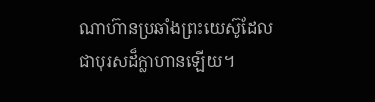ណាហ៊ានប្រឆាំងព្រះយេស៊ូដែលជាបុរសដ៏ក្លាហានឡើយ។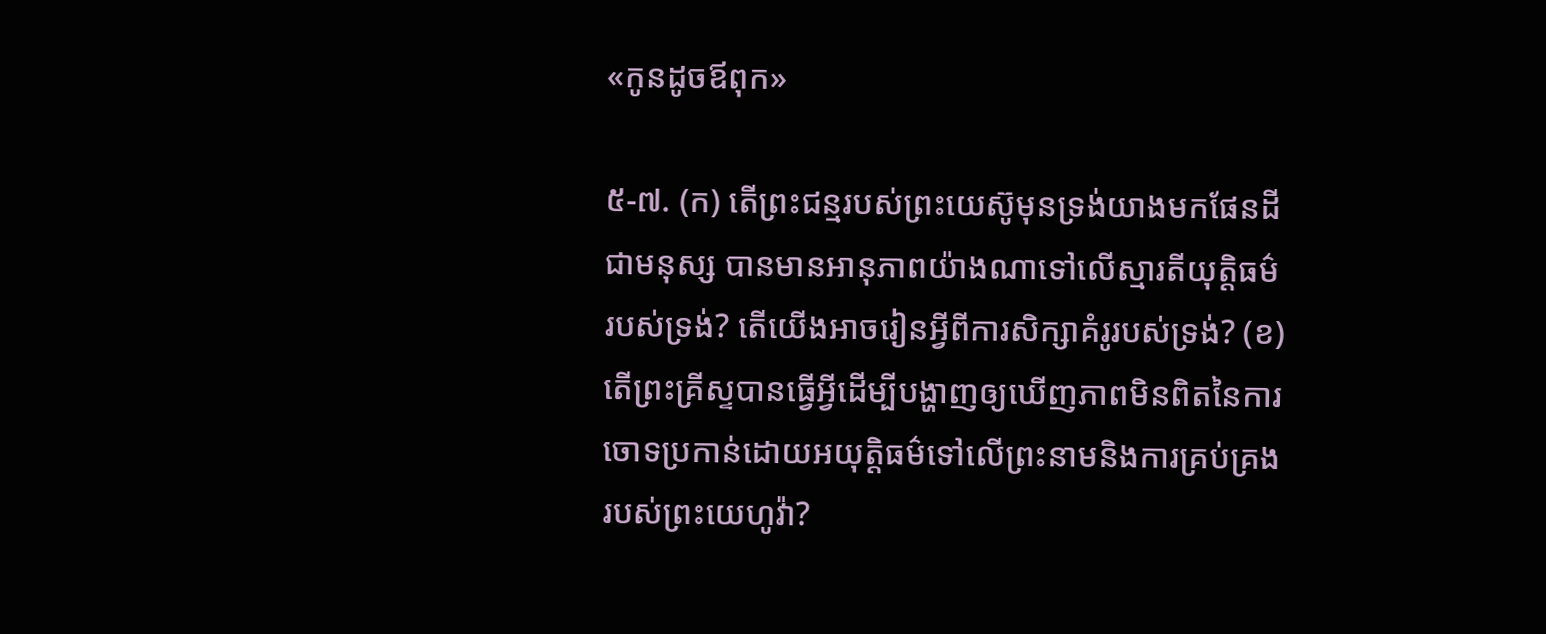«កូនដូចឪពុក»

៥-៧. (ក) តើព្រះជន្មរបស់ព្រះយេស៊ូមុនទ្រង់យាងមកផែនដីជាមនុស្ស បានមានអានុភាពយ៉ាងណាទៅលើស្មារតីយុត្ដិធម៌របស់ទ្រង់? តើយើងអាចរៀនអ្វីពីការសិក្សាគំរូរបស់ទ្រង់? (ខ) តើព្រះគ្រីស្ទបានធ្វើអ្វីដើម្បីបង្ហាញឲ្យឃើញភាពមិនពិតនៃការចោទប្រកាន់ដោយអយុត្ដិធម៌ទៅលើព្រះនាមនិងការគ្រប់គ្រងរបស់ព្រះយេហូវ៉ា?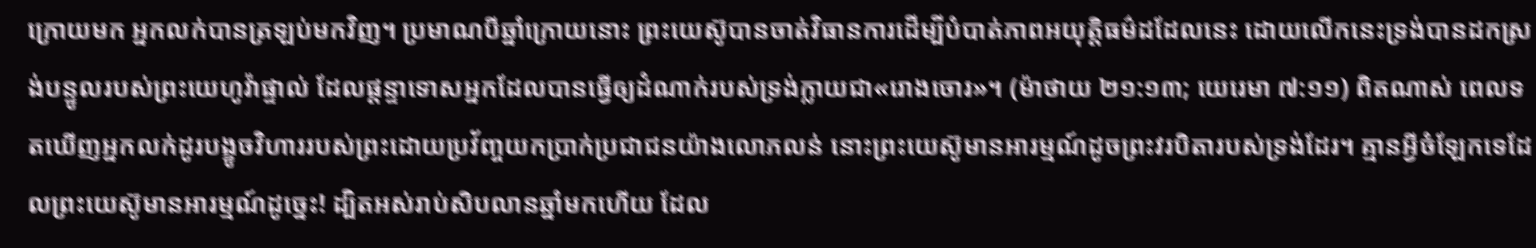ក្រោយមក អ្នកលក់បានត្រឡប់មកវិញ។ ប្រមាណបីឆ្នាំក្រោយនោះ ព្រះយេស៊ូបានចាត់វិធានការដើម្បីបំបាត់ភាពអយុត្ដិធម៌ដដែលនេះ ដោយលើកនេះទ្រង់បានដកស្រង់បន្ទូលរបស់ព្រះយេហូវ៉ាផ្ទាល់ ដែលផ្ដន្ទាទោសអ្នកដែលបានធ្វើឲ្យដំណាក់របស់ទ្រង់ក្លាយជា«រោងចោរ»។ (ម៉ាថាយ ២១:១៣; យេរេមា ៧:១១) ពិតណាស់ ពេលទតឃើញអ្នកលក់ដូរបង្ខូចវិហាររបស់ព្រះដោយប្រវ័ញ្ចយកប្រាក់ប្រជាជនយ៉ាងលោភលន់ នោះព្រះយេស៊ូមានអារម្មណ៍ដូចព្រះវរបិតារបស់ទ្រង់ដែរ។ គ្មានអ្វីចំឡែកទេដែលព្រះយេស៊ូមានអារម្មណ៍ដូច្នេះ! ដ្បិតអស់រាប់សិបលានឆ្នាំមកហើយ ដែល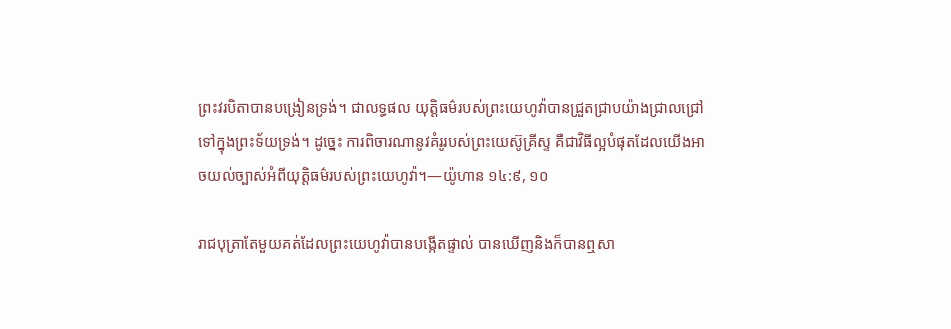ព្រះវរបិតាបានបង្រៀនទ្រង់។ ជាលទ្ធផល យុត្ដិធម៌របស់ព្រះយេហូវ៉ាបានជ្រួតជ្រាបយ៉ាងជ្រាលជ្រៅទៅក្នុងព្រះទ័យទ្រង់។ ដូច្នេះ ការពិចារណានូវគំរូរបស់ព្រះយេស៊ូគ្រីស្ទ គឺជាវិធីល្អបំផុតដែលយើងអាចយល់ច្បាស់អំពីយុត្ដិធម៌របស់ព្រះយេហូវ៉ា។—យ៉ូហាន ១៤:៩, ១០

រាជបុត្រាតែមួយគត់ដែលព្រះយេហូវ៉ាបានបង្កើតផ្ទាល់ បានឃើញនិងក៏បានឮសា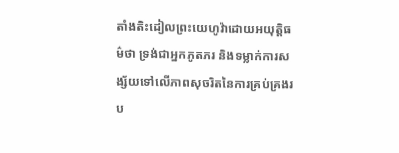តាំងតិះដៀលព្រះយេហូវ៉ាដោយអយុត្ដិធម៌ថា ទ្រង់ជាអ្នកភូតភរ និងទម្លាក់ការសង្ស័យទៅលើភាពសុចរិតនៃការគ្រប់គ្រងរប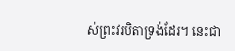ស់ព្រះវរបិតាទ្រង់ដែរ។ នេះជា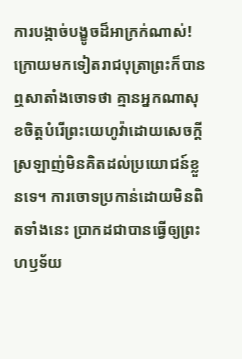ការបង្កាច់បង្ខូចដ៏អាក្រក់ណាស់! ក្រោយមកទៀតរាជបុត្រាព្រះក៏បានឮសាតាំងចោទថា គ្មានអ្នកណាសុខចិត្ដបំរើព្រះយេហូវ៉ាដោយសេចក្ដីស្រឡាញ់មិនគិតដល់ប្រយោជន៍ខ្លួនទេ។ ការចោទប្រកាន់ដោយមិនពិតទាំងនេះ ប្រាកដជាបានធ្វើឲ្យព្រះហឫទ័យ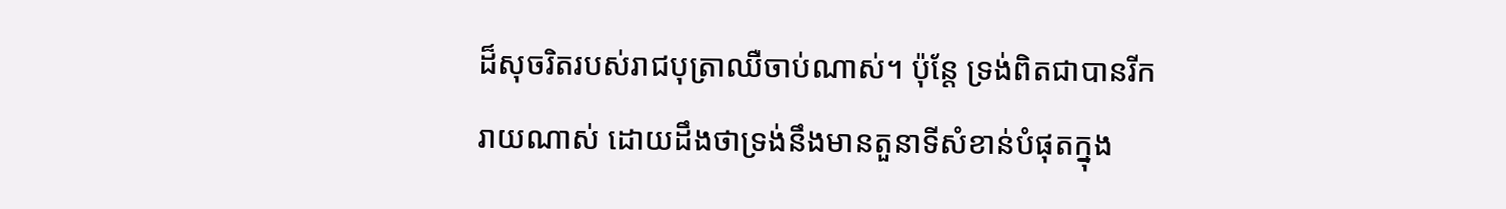ដ៏សុចរិតរបស់រាជបុត្រាឈឺចាប់ណាស់។ ប៉ុន្ដែ ទ្រង់ពិតជាបានរីករាយណាស់ ដោយដឹងថាទ្រង់នឹងមានតួនាទីសំខាន់បំផុតក្នុង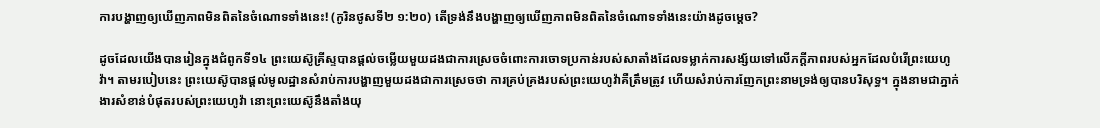ការបង្ហាញឲ្យឃើញភាពមិនពិតនៃចំណោទទាំងនេះ! (កូរិនថូសទី២ ១:២០) តើទ្រង់នឹងបង្ហាញឲ្យឃើញភាពមិនពិតនៃចំណោទទាំងនេះយ៉ាងដូចម្ដេច?

ដូចដែលយើងបានរៀនក្នុងជំពូកទី១៤ ព្រះយេស៊ូគ្រីស្ទបានផ្ដល់ចម្លើយមួយដងជាការស្រេចចំពោះការចោទប្រកាន់របស់សាតាំងដែលទម្លាក់ការសង្ស័យទៅលើភក្ដីភាពរបស់អ្នកដែលបំរើព្រះយេហូវ៉ា។ តាមរបៀបនេះ ព្រះយេស៊ូបានផ្ដល់មូលដ្ឋានសំរាប់ការបង្ហាញមួយដងជាការស្រេចថា ការគ្រប់គ្រងរបស់ព្រះយេហូវ៉ាគឺត្រឹមត្រូវ ហើយសំរាប់ការញែកព្រះនាមទ្រង់ឲ្យបានបរិសុទ្ធ។ ក្នុងនាមជាភ្នាក់ងារសំខាន់បំផុតរបស់ព្រះយេហូវ៉ា នោះព្រះយេស៊ូនឹងតាំងយុ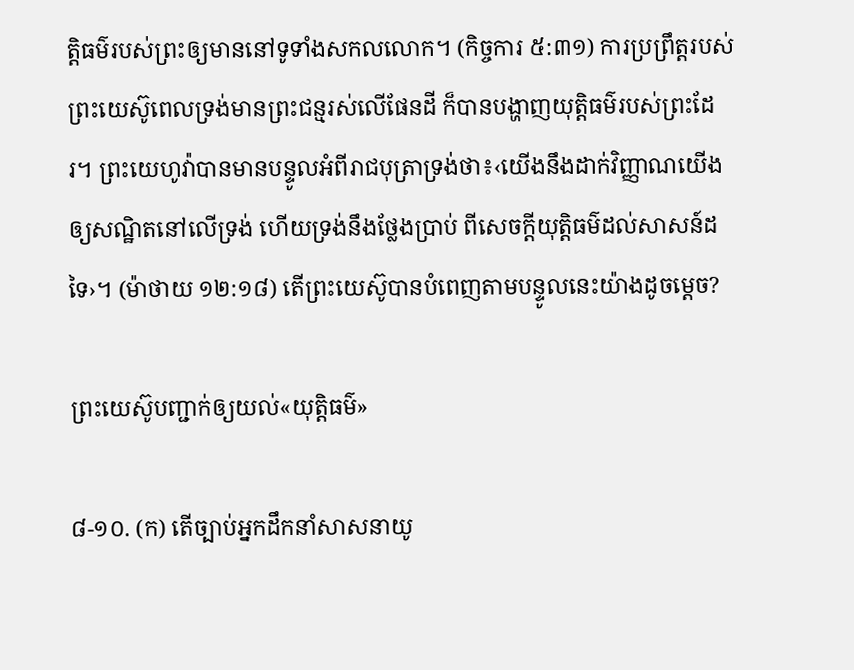ត្ដិធម៌របស់ព្រះឲ្យមាននៅទូទាំងសកលលោក។ (កិច្ចការ ៥:៣១) ការប្រព្រឹត្ដរបស់ព្រះយេស៊ូពេលទ្រង់មានព្រះជន្មរស់លើផែនដី ក៏បានបង្ហាញយុត្ដិធម៌របស់ព្រះដែរ។ ព្រះយេហូវ៉ាបានមានបន្ទូលអំពីរាជបុត្រាទ្រង់ថា៖‹យើងនឹងដាក់វិញ្ញាណយើង ឲ្យសណ្ឋិតនៅលើទ្រង់ ហើយទ្រង់នឹងថ្លែងប្រាប់ ពីសេចក្ដីយុត្ដិធម៌ដល់សាសន៍ដទៃ›។ (ម៉ាថាយ ១២:១៨) តើព្រះយេស៊ូបានបំពេញតាមបន្ទូលនេះយ៉ាងដូចម្ដេច?

ព្រះយេស៊ូបញ្ជាក់ឲ្យយល់«យុត្ដិធម៌»

៨-១០. (ក) តើច្បាប់អ្នកដឹកនាំសាសនាយូ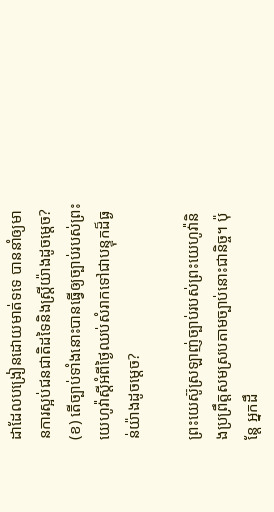ដាដែលបង្រៀនដោយមាត់ទទេ បាននាំឲ្យមានការស្អប់ជនជាតិដទៃនិងស្ដ្រីយ៉ាងដូចម្ដេច? (ខ) តើច្បាប់ទាំងនោះបានធ្វើឲ្យច្បាប់របស់ព្រះយេហូវ៉ាស្ដីអំពីថ្ងៃឈប់សំរាកទៅជាបន្ទុកដ៏ធ្ងន់យ៉ាងដូចម្ដេច?

ព្រះយេស៊ូស្រឡាញ់ច្បាប់របស់ព្រះយេហូវ៉ានិងប្រព្រឹត្ដសមស្របតាមច្បាប់នោះជានិច្ច។ ប៉ុន្ដែ អ្នកដឹ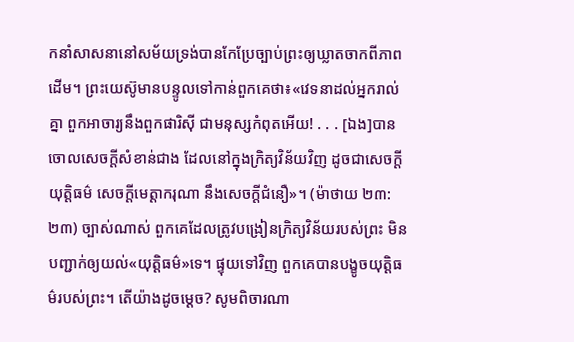កនាំសាសនានៅសម័យទ្រង់បានកែប្រែច្បាប់ព្រះឲ្យឃ្លាតចាកពីភាពដើម។ ព្រះយេស៊ូមានបន្ទូលទៅកាន់ពួកគេថា៖«វេទនាដល់អ្នករាល់គ្នា ពួកអាចារ្យនឹងពួកផារិស៊ី ជាមនុស្សកំពុតអើយ! . . . [ឯង]បានចោលសេចក្ដីសំខាន់ជាង ដែលនៅក្នុងក្រិត្យវិន័យវិញ ដូចជាសេចក្ដីយុត្ដិធម៌ សេចក្ដីមេត្ដាករុណា នឹងសេចក្ដីជំនឿ»។ (ម៉ាថាយ ២៣:២៣) ច្បាស់ណាស់ ពួកគេដែលត្រូវបង្រៀនក្រិត្យវិន័យរបស់ព្រះ មិនបញ្ជាក់ឲ្យយល់«យុត្ដិធម៌»ទេ។ ផ្ទុយទៅវិញ ពួកគេបានបង្ខូចយុត្ដិធម៌របស់ព្រះ។ តើយ៉ាងដូចម្ដេច? សូមពិចារណា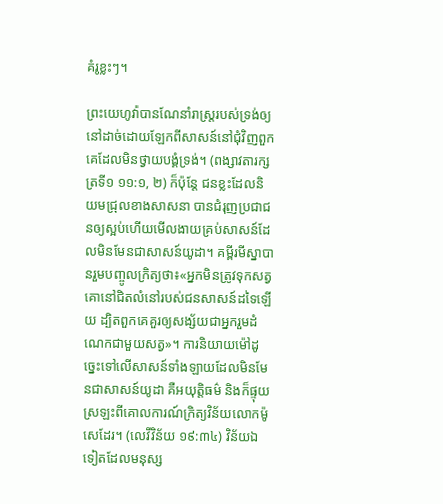គំរូខ្លះៗ។

ព្រះយេហូវ៉ាបានណែនាំរាស្ដ្ររបស់ទ្រង់ឲ្យនៅដាច់ដោយឡែកពីសាសន៍នៅជុំវិញពួកគេដែលមិនថ្វាយបង្គំទ្រង់។ (ពង្សាវតារក្សត្រទី១ ១១:១, ២) ក៏ប៉ុន្ដែ ជនខ្លះដែលនិយមជ្រុលខាងសាសនា បានជំរុញប្រជាជនឲ្យស្អប់ហើយមើលងាយគ្រប់សាសន៍ដែលមិនមែនជាសាសន៍យូដា។ គម្ពីរមីស្នាបានរួមបញ្ចូលក្រិត្យថា៖«អ្នកមិនត្រូវទុកសត្វគោនៅជិតលំនៅរបស់ជនសាសន៍ដទៃឡើយ ដ្បិតពួកគេគួរឲ្យសង្ស័យជាអ្នករួមដំណេកជាមួយសត្វ»។ ការនិយាយម៉ៅដូច្នេះទៅលើសាសន៍ទាំងឡាយដែលមិនមែនជាសាសន៍យូដា គឺអយុត្ដិធម៌ និងក៏ផ្ទុយស្រឡះពីគោលការណ៍ក្រិត្យវិន័យលោកម៉ូសេដែរ។ (លេវីវិន័យ ១៩:៣៤) វិន័យឯទៀតដែលមនុស្ស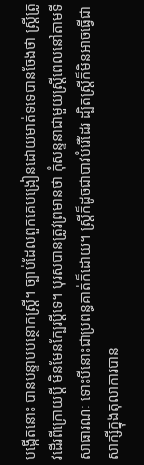បង្កើតនោះ បានបន្ទាបបន្ថោកស្ដ្រី។ ច្បាប់ដែលពួកគេបង្រៀនដោយមាត់ទទេបានចែងថា ស្ដ្រីត្រូវដើរពីក្រោយប្ដី មិនមែនក្បែរប្ដីទេ។ បុរសបានត្រូវព្រមានថា កុំសន្ទនាជាមួយស្ដ្រីពេលនៅតាមទីសាធារណៈ ទោះបីនោះជាប្រពន្ធគាត់ក៏ដោយ។ ស្ដ្រីក៏ដូចជាបាវបំរើដែរ ដ្បិតស្ដ្រីក៏មិនអាចធ្វើជាសាក្សីក្នុងតុលាការបាន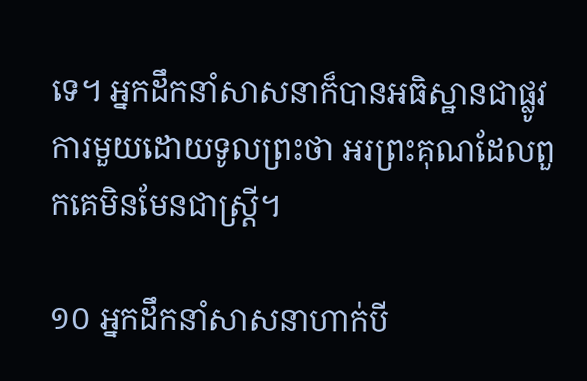ទេ។ អ្នកដឹកនាំសាសនាក៏បានអធិស្ឋានជាផ្លូវការមួយដោយទូលព្រះថា អរព្រះគុណដែលពួកគេមិនមែនជាស្ដ្រី។

១០ អ្នកដឹកនាំសាសនាហាក់បី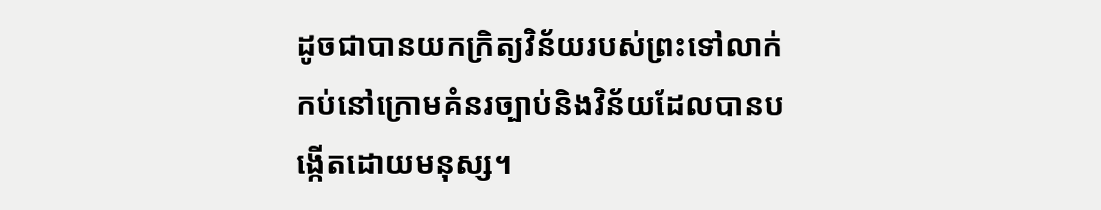ដូចជាបានយកក្រិត្យវិន័យរបស់ព្រះទៅលាក់កប់នៅក្រោមគំនរច្បាប់និងវិន័យដែលបានបង្កើតដោយមនុស្ស។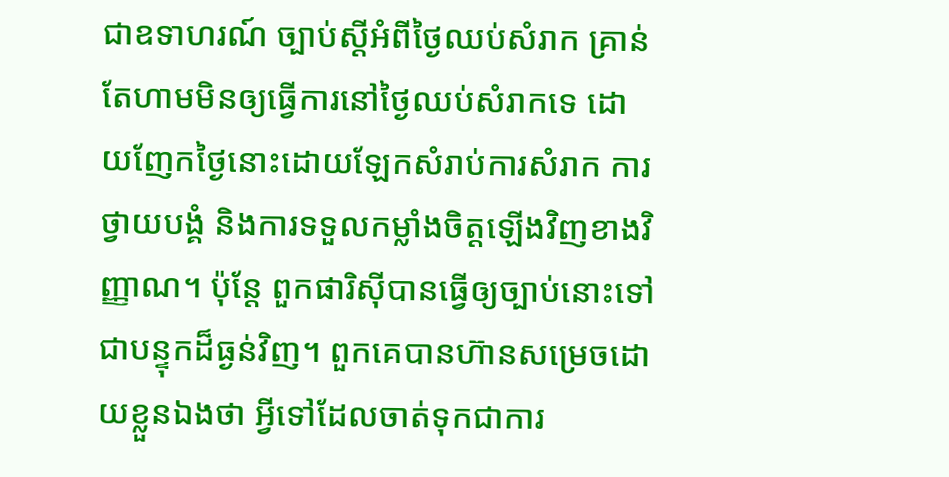ជាឧទាហរណ៍ ច្បាប់ស្ដីអំពីថ្ងៃឈប់សំរាក គ្រាន់តែហាមមិនឲ្យធ្វើការនៅថ្ងៃឈប់សំរាកទេ ដោយញែកថ្ងៃនោះដោយឡែកសំរាប់ការសំរាក ការថ្វាយបង្គំ និងការទទួលកម្លាំងចិត្ដឡើងវិញខាងវិញ្ញាណ។ ប៉ុន្ដែ ពួកផារិស៊ីបានធ្វើឲ្យច្បាប់នោះទៅជាបន្ទុកដ៏ធ្ងន់វិញ។ ពួកគេបានហ៊ានសម្រេចដោយខ្លួនឯងថា អ្វីទៅដែលចាត់ទុកជាការ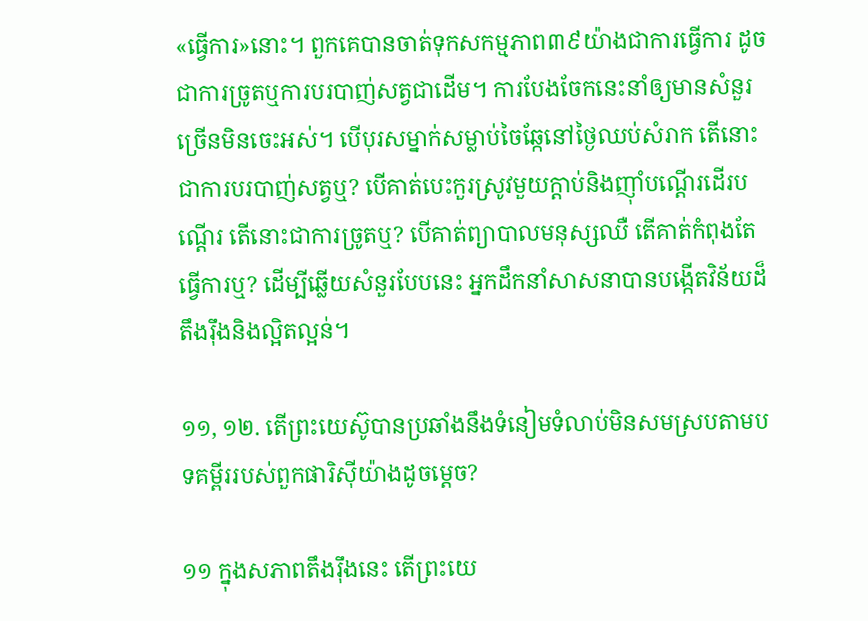«ធ្វើការ»នោះ។ ពួកគេបានចាត់ទុកសកម្មភាព៣៩យ៉ាងជាការធ្វើការ ដូចជាការច្រូតឬការបរបាញ់សត្វជាដើម។ ការបែងចែកនេះនាំឲ្យមានសំនួរច្រើនមិនចេះអស់។ បើបុរសម្នាក់សម្លាប់ចៃឆ្កែនៅថ្ងៃឈប់សំរាក តើនោះជាការបរបាញ់សត្វឬ? បើគាត់បេះកួរស្រូវមួយក្ដាប់និងញ៉ាំបណ្ដើរដើរបណ្ដើរ តើនោះជាការច្រូតឬ? បើគាត់ព្យាបាលមនុស្សឈឺ តើគាត់កំពុងតែធ្វើការឬ? ដើម្បីឆ្លើយសំនួរបែបនេះ អ្នកដឹកនាំសាសនាបានបង្កើតវិន័យដ៏តឹងរ៉ឹងនិងល្អិតល្អន់។

១១, ១២. តើព្រះយេស៊ូបានប្រឆាំងនឹងទំនៀមទំលាប់មិនសមស្របតាមបទគម្ពីររបស់ពួកផារិស៊ីយ៉ាងដូចម្ដេច?

១១ ក្នុងសភាពតឹងរ៉ឹងនេះ តើព្រះយេ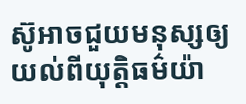ស៊ូអាចជួយមនុស្សឲ្យយល់ពីយុត្ដិធម៌យ៉ា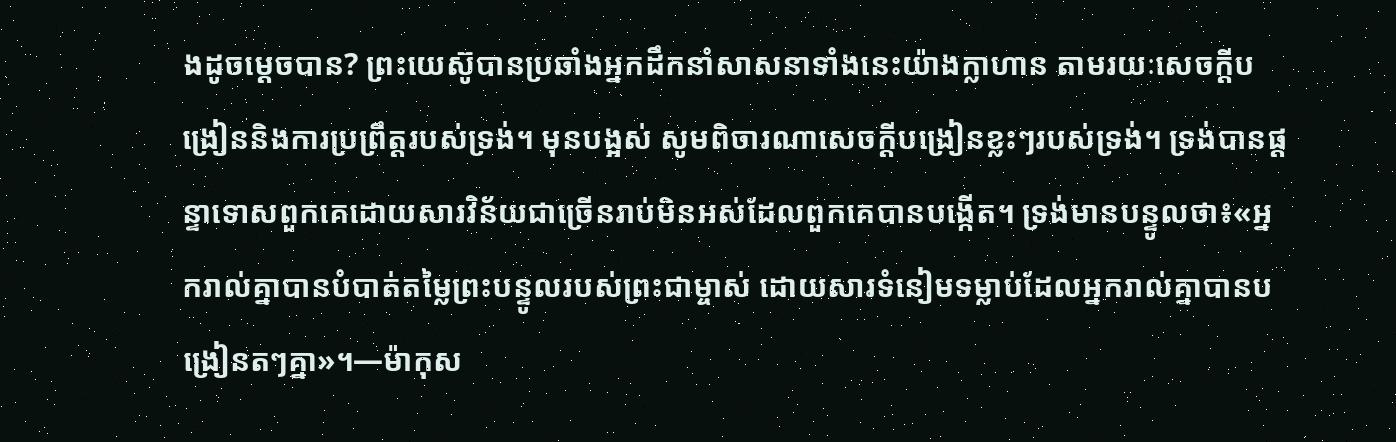ងដូចម្ដេចបាន? ព្រះយេស៊ូបានប្រឆាំងអ្នកដឹកនាំសាសនាទាំងនេះយ៉ាងក្លាហាន តាមរយៈសេចក្ដីបង្រៀននិងការប្រព្រឹត្ដរបស់ទ្រង់។ មុនបង្អស់ សូមពិចារណាសេចក្ដីបង្រៀនខ្លះៗរបស់ទ្រង់។ ទ្រង់បានផ្ដន្ទាទោសពួកគេដោយសារវិន័យជាច្រើនរាប់មិនអស់ដែលពួកគេបានបង្កើត។ ទ្រង់មានបន្ទូលថា៖«អ្នករាល់គ្នាបានបំបាត់តម្លៃព្រះបន្ទូលរបស់ព្រះជាម្ចាស់ ដោយសារទំនៀមទម្លាប់ដែលអ្នករាល់គ្នាបានបង្រៀនតៗគ្នា»។—ម៉ាកុស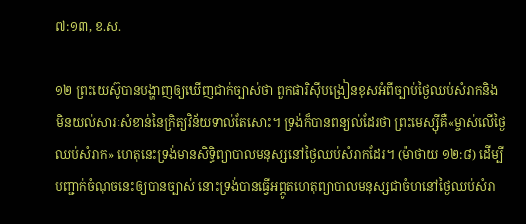៧:១៣, ខ.ស.

១២ ព្រះយេស៊ូបានបង្ហាញឲ្យឃើញជាក់ច្បាស់ថា ពួកផារិស៊ីបង្រៀនខុសអំពីច្បាប់ថ្ងៃឈប់សំរាកនិង មិនយល់សារៈសំខាន់នៃក្រិត្យវិន័យទាល់តែសោះ។ ទ្រង់ក៏បានពន្យល់ដែរថា ព្រះមេស្ស៊ីគឺ«ម្ចាស់លើថ្ងៃឈប់សំរាក» ហេតុនេះទ្រង់មានសិទ្ធិព្យាបាលមនុស្សនៅថ្ងៃឈប់សំរាកដែរ។ (ម៉ាថាយ ១២:៨) ដើម្បីបញ្ជាក់ចំណុចនេះឲ្យបានច្បាស់ នោះទ្រង់បានធ្វើអព្ភូតហេតុព្យាបាលមនុស្សជាចំហនៅថ្ងៃឈប់សំរា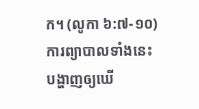ក។ (លូកា ៦:៧-១០) ការព្យាបាលទាំងនេះបង្ហាញឲ្យឃើ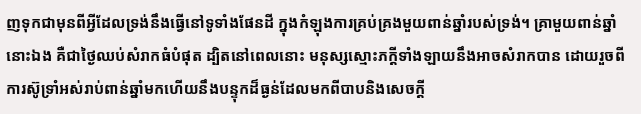ញទុកជាមុនពីអ្វីដែលទ្រង់នឹងធ្វើនៅទូទាំងផែនដី ក្នុងកំឡុងការគ្រប់គ្រងមួយពាន់ឆ្នាំរបស់ទ្រង់។ គ្រាមួយពាន់ឆ្នាំនោះឯង គឺជាថ្ងៃឈប់សំរាកធំបំផុត ដ្បិតនៅពេលនោះ មនុស្សស្មោះភក្ដីទាំងឡាយនឹងអាចសំរាកបាន ដោយរួចពីការស៊ូទ្រាំអស់រាប់ពាន់ឆ្នាំមកហើយនឹងបន្ទុកដ៏ធ្ងន់ដែលមកពីបាបនិងសេចក្ដី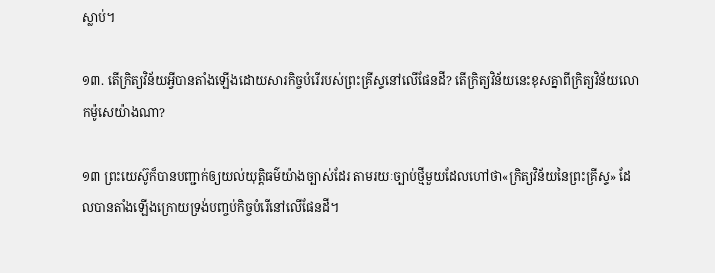ស្លាប់។

១៣. តើក្រិត្យវិន័យអ្វីបានតាំងឡើងដោយសារកិច្ចបំរើរបស់ព្រះគ្រីស្ទនៅលើផែនដី? តើក្រិត្យវិន័យនេះខុសគ្នាពីក្រិត្យវិន័យលោកម៉ូសេយ៉ាងណា?

១៣ ព្រះយេស៊ូក៏បានបញ្ជាក់ឲ្យយល់យុត្ដិធម៌យ៉ាងច្បាស់ដែរ តាមរយៈច្បាប់ថ្មីមួយដែលហៅថា«ក្រិត្យវិន័យនៃព្រះគ្រីស្ទ» ដែលបានតាំងឡើងក្រោយទ្រង់បញ្ចប់កិច្ចបំរើនៅលើផែនដី។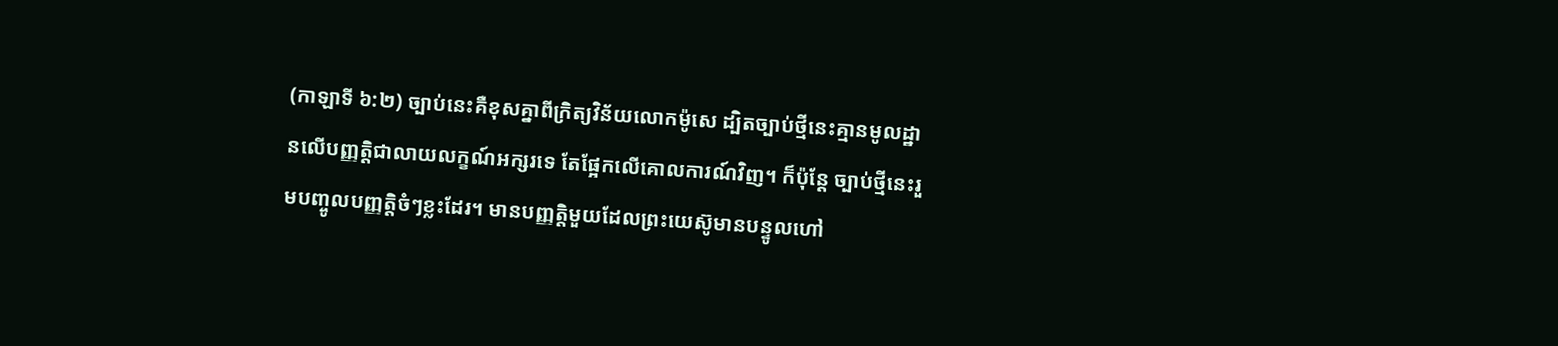(កាឡាទី ៦:២) ច្បាប់នេះគឺខុសគ្នាពីក្រិត្យវិន័យលោកម៉ូសេ ដ្បិតច្បាប់ថ្មីនេះគ្មានមូលដ្ឋានលើបញ្ញត្ដិជាលាយលក្ខណ៍អក្សរទេ តែផ្អែកលើគោលការណ៍វិញ។ ក៏ប៉ុន្ដែ ច្បាប់ថ្មីនេះរួមបញ្ចូលបញ្ញត្ដិចំៗខ្លះដែរ។ មានបញ្ញត្ដិមួយដែលព្រះយេស៊ូមានបន្ទូលហៅ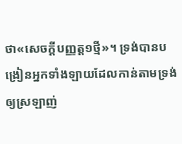ថា«សេចក្ដីបញ្ញត្ដ១ថ្មី»។ ទ្រង់បានបង្រៀនអ្នកទាំងឡាយដែលកាន់តាមទ្រង់ឲ្យស្រឡាញ់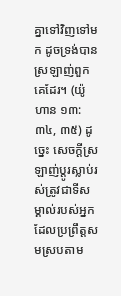គ្នាទៅវិញទៅមក ដូចទ្រង់បានស្រឡាញ់ពួកគេដែរ។ (យ៉ូហាន ១៣:៣៤, ៣៥) ដូច្នេះ សេចក្ដីស្រឡាញ់ប្ដូរស្លាប់រស់ត្រូវជាទីសម្គាល់របស់អ្នកដែលប្រព្រឹត្ដសមស្របតាម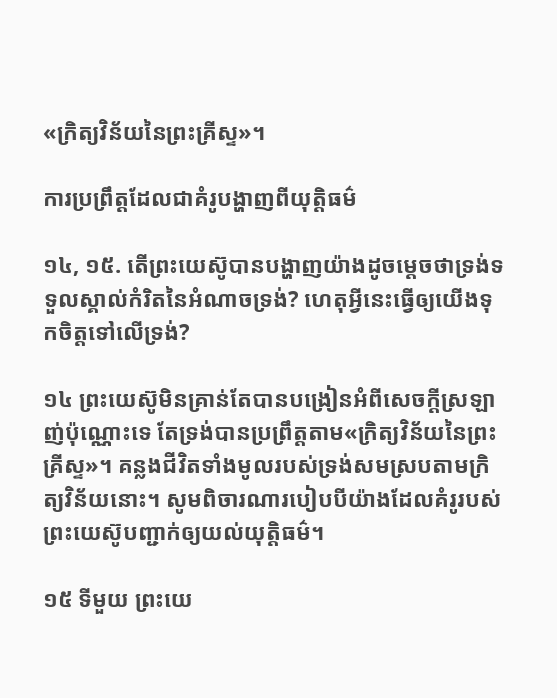«ក្រិត្យវិន័យនៃព្រះគ្រីស្ទ»។

ការប្រព្រឹត្ដដែលជាគំរូបង្ហាញពីយុត្ដិធម៌

១៤, ១៥. តើព្រះយេស៊ូបានបង្ហាញយ៉ាងដូចម្ដេចថាទ្រង់ទទួលស្គាល់កំរិតនៃអំណាចទ្រង់? ហេតុអ្វីនេះធ្វើឲ្យយើងទុកចិត្ដទៅលើទ្រង់?

១៤ ព្រះយេស៊ូមិនគ្រាន់តែបានបង្រៀនអំពីសេចក្ដីស្រឡាញ់ប៉ុណ្ណោះទេ តែទ្រង់បានប្រព្រឹត្ដតាម«ក្រិត្យវិន័យនៃព្រះគ្រីស្ទ»។ គន្លងជីវិតទាំងមូលរបស់ទ្រង់សមស្របតាមក្រិត្យវិន័យនោះ។ សូមពិចារណារបៀបបីយ៉ាងដែលគំរូរបស់ព្រះយេស៊ូបញ្ជាក់ឲ្យយល់យុត្ដិធម៌។

១៥ ទីមួយ ព្រះយេ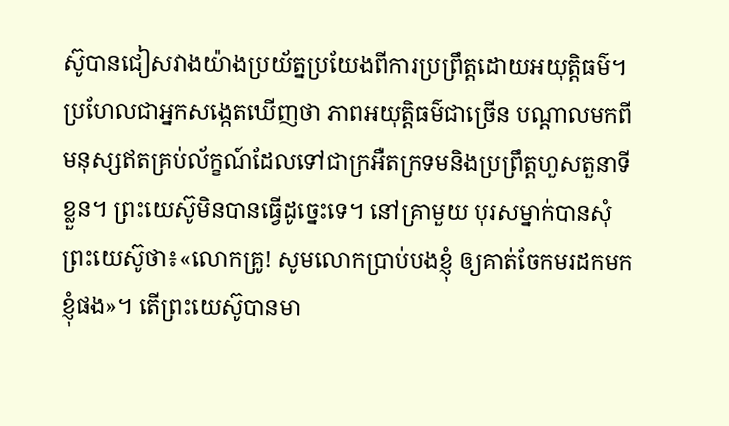ស៊ូបានជៀសវាងយ៉ាងប្រយ័ត្នប្រយែងពីការប្រព្រឹត្ដដោយអយុត្ដិធម៌។ ប្រហែលជាអ្នកសង្កេតឃើញថា ភាពអយុត្ដិធម៌ជាច្រើន បណ្ដាលមកពីមនុស្សឥតគ្រប់ល័ក្ខណ៍ដែលទៅជាក្រអឺតក្រទមនិងប្រព្រឹត្ដហួសតួនាទីខ្លួន។ ព្រះយេស៊ូមិនបានធ្វើដូច្នេះទេ។ នៅគ្រាមួយ បុរសម្នាក់បានសុំព្រះយេស៊ូថា៖«លោកគ្រូ! សូមលោកប្រាប់បងខ្ញុំ ឲ្យគាត់ចែកមរដកមកខ្ញុំផង»។ តើព្រះយេស៊ូបានមា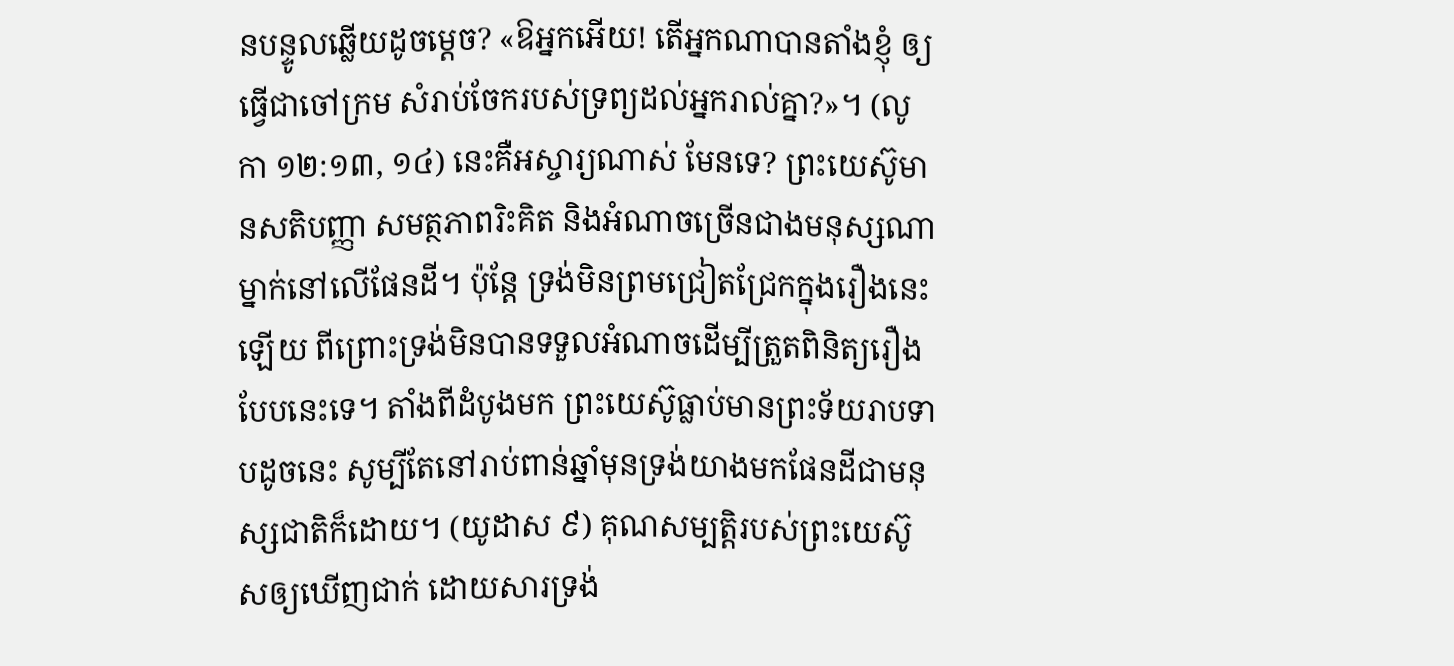នបន្ទូលឆ្លើយដូចម្ដេច? «ឱអ្នកអើយ! តើអ្នកណាបានតាំងខ្ញុំ ឲ្យធ្វើជាចៅក្រម សំរាប់ចែករបស់ទ្រព្យដល់អ្នករាល់គ្នា?»។ (លូកា ១២:១៣, ១៤) នេះគឺអស្ចារ្យណាស់ មែនទេ? ព្រះយេស៊ូមានសតិបញ្ញា សមត្ថភាពរិះគិត និងអំណាចច្រើនជាងមនុស្សណាម្នាក់នៅលើផែនដី។ ប៉ុន្ដែ ទ្រង់មិនព្រមជ្រៀតជ្រែកក្នុងរឿងនេះឡើយ ពីព្រោះទ្រង់មិនបានទទួលអំណាចដើម្បីត្រួតពិនិត្យរឿងបែបនេះទេ។ តាំងពីដំបូងមក ព្រះយេស៊ូធ្លាប់មានព្រះទ័យរាបទាបដូចនេះ សូម្បីតែនៅរាប់ពាន់ឆ្នាំមុនទ្រង់យាងមកផែនដីជាមនុស្សជាតិក៏ដោយ។ (យូដាស ៩) គុណសម្បត្ដិរបស់ព្រះយេស៊ូសឲ្យឃើញជាក់ ដោយសារទ្រង់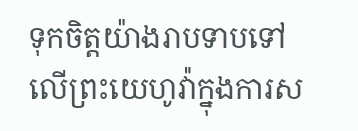ទុកចិត្ដយ៉ាងរាបទាបទៅលើព្រះយេហូវ៉ាក្នុងការស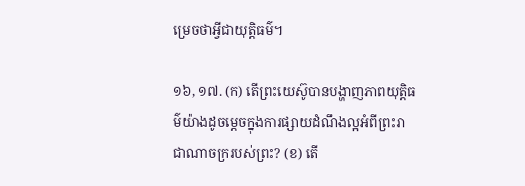ម្រេចថាអ្វីជាយុត្ដិធម៌។

១៦, ១៧. (ក) តើព្រះយេស៊ូបានបង្ហាញភាពយុត្ដិធម៌យ៉ាងដូចម្ដេចក្នុងការផ្សាយដំណឹងល្អអំពីព្រះរាជាណាចក្ររបស់ព្រះ? (ខ) តើ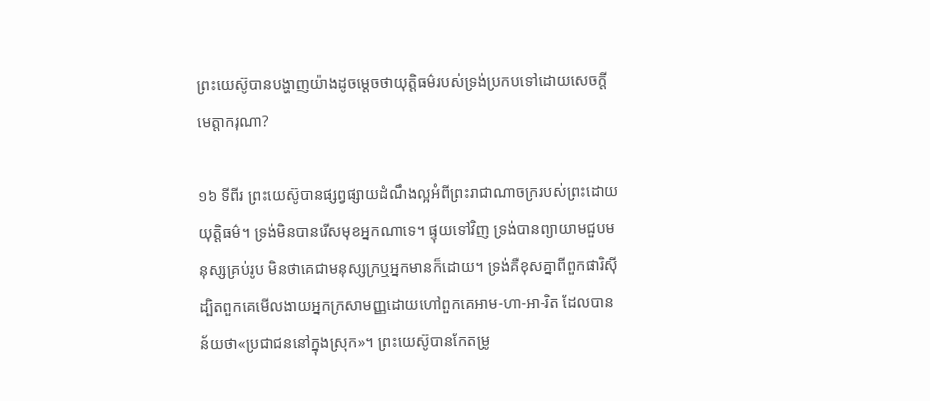ព្រះយេស៊ូបានបង្ហាញយ៉ាងដូចម្ដេចថាយុត្ដិធម៌របស់ទ្រង់ប្រកបទៅដោយសេចក្ដីមេត្ដាករុណា?

១៦ ទីពីរ ព្រះយេស៊ូបានផ្សព្វផ្សាយដំណឹងល្អអំពីព្រះរាជាណាចក្ររបស់ព្រះដោយយុត្ដិធម៌។ ទ្រង់មិនបានរើសមុខអ្នកណាទេ។ ផ្ទុយទៅវិញ ទ្រង់បានព្យាយាមជួបមនុស្សគ្រប់រូប មិនថាគេជាមនុស្សក្រឬអ្នកមានក៏ដោយ។ ទ្រង់គឺខុសគ្នាពីពួកផារិស៊ី ដ្បិតពួកគេមើលងាយអ្នកក្រសាមញ្ញដោយហៅពួកគេអាម-ហា-អា-រិត ដែលបានន័យថា«ប្រជាជននៅក្នុងស្រុក»។ ព្រះយេស៊ូបានកែតម្រូ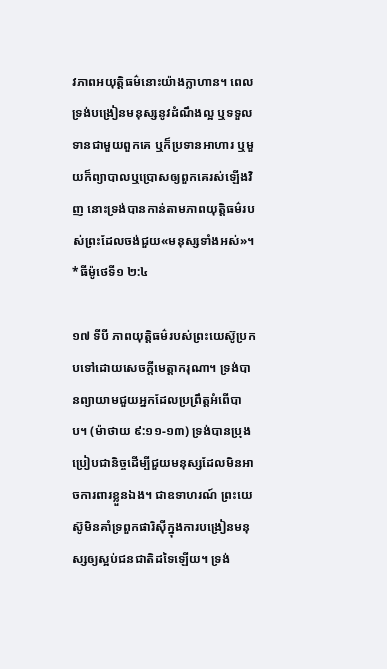វភាពអយុត្ដិធម៌នោះយ៉ាងក្លាហាន។ ពេលទ្រង់បង្រៀនមនុស្សនូវដំណឹងល្អ ឬទទួលទានជាមួយពួកគេ ឬក៏ប្រទានអាហារ ឬមួយក៏ព្យាបាលឬប្រោសឲ្យពួកគេរស់ឡើងវិញ នោះទ្រង់បានកាន់តាមភាពយុត្ដិធម៌របស់ព្រះដែលចង់ជួយ«មនុស្សទាំងអស់»។ *ធីម៉ូថេទី១ ២:៤

១៧ ទីបី ភាពយុត្ដិធម៌របស់ព្រះយេស៊ូប្រកបទៅដោយសេចក្ដីមេត្ដាករុណា។ ទ្រង់បានព្យាយាមជួយអ្នកដែលប្រព្រឹត្ដអំពើបាប។ (ម៉ាថាយ ៩:១១-១៣) ទ្រង់បានប្រុងប្រៀបជានិច្ចដើម្បីជួយមនុស្សដែលមិនអាចការពារខ្លួនឯង។ ជាឧទាហរណ៍ ព្រះយេស៊ូមិនគាំទ្រពួកផារិស៊ីក្នុងការបង្រៀនមនុស្សឲ្យស្អប់ជនជាតិដទៃឡើយ។ ទ្រង់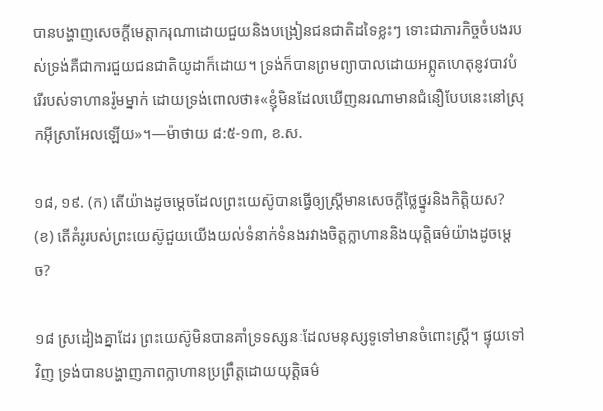បានបង្ហាញសេចក្ដីមេត្ដាករុណាដោយជួយនិងបង្រៀនជនជាតិដទៃខ្លះៗ ទោះជាភារកិច្ចចំបងរបស់ទ្រង់គឺជាការជួយជនជាតិយូដាក៏ដោយ។ ទ្រង់ក៏បានព្រមព្យាបាលដោយអព្ភូតហេតុនូវបាវបំរើរបស់ទាហានរ៉ូមម្នាក់ ដោយទ្រង់ពោលថា៖«ខ្ញុំមិនដែលឃើញនរណាមានជំនឿបែបនេះនៅស្រុកអ៊ីស្រាអែលឡើយ»។—ម៉ាថាយ ៨:៥-១៣, ខ.ស.

១៨, ១៩. (ក) តើយ៉ាងដូចម្ដេចដែលព្រះយេស៊ូបានធ្វើឲ្យស្ដ្រីមានសេចក្ដីថ្លៃថ្នូរនិងកិត្ដិយស? (ខ) តើគំរូរបស់ព្រះយេស៊ូជួយយើងយល់ទំនាក់ទំនងរវាងចិត្ដក្លាហាននិងយុត្ដិធម៌យ៉ាងដូចម្ដេច?

១៨ ស្រដៀងគ្នាដែរ ព្រះយេស៊ូមិនបានគាំទ្រទស្សនៈដែលមនុស្សទូទៅមានចំពោះស្ដ្រី។ ផ្ទុយទៅវិញ ទ្រង់បានបង្ហាញភាពក្លាហានប្រព្រឹត្ដដោយយុត្ដិធម៌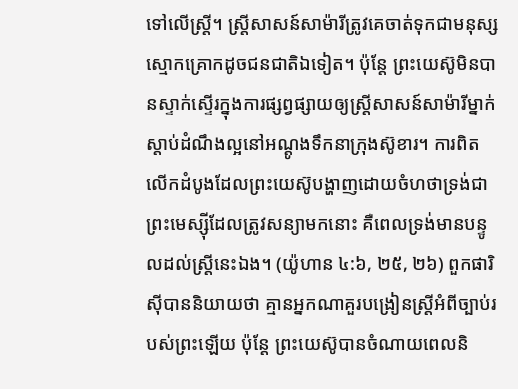ទៅលើស្ដ្រី។ ស្ដ្រីសាសន៍សាម៉ារីត្រូវគេចាត់ទុកជាមនុស្សស្មោកគ្រោកដូចជនជាតិឯទៀត។ ប៉ុន្ដែ ព្រះយេស៊ូមិនបានស្ទាក់ស្ទើរក្នុងការផ្សព្វផ្សាយឲ្យស្ដ្រីសាសន៍សាម៉ារីម្នាក់ស្តាប់ដំណឹងល្អនៅអណ្ដូងទឹកនាក្រុងស៊ូខារ។ ការពិត លើកដំបូងដែលព្រះយេស៊ូបង្ហាញដោយចំហថាទ្រង់ជាព្រះមេស្ស៊ីដែលត្រូវសន្យាមកនោះ គឺពេលទ្រង់មានបន្ទូលដល់ស្ដ្រីនេះឯង។ (យ៉ូហាន ៤:៦, ២៥, ២៦) ពួកផារិស៊ីបាននិយាយថា គ្មានអ្នកណាគួរបង្រៀនស្ដ្រីអំពីច្បាប់របស់ព្រះឡើយ ប៉ុន្ដែ ព្រះយេស៊ូបានចំណាយពេលនិ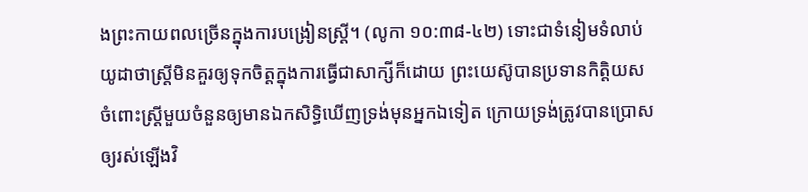ងព្រះកាយពលច្រើនក្នុងការបង្រៀនស្ដ្រី។ (លូកា ១០:៣៨-៤២) ទោះជាទំនៀមទំលាប់យូដាថាស្ដ្រីមិនគួរឲ្យទុកចិត្ដក្នុងការធ្វើជាសាក្សីក៏ដោយ ព្រះយេស៊ូបានប្រទានកិត្ដិយសចំពោះស្ដ្រីមួយចំនួនឲ្យមានឯកសិទ្ធិឃើញទ្រង់មុនអ្នកឯទៀត ក្រោយទ្រង់ត្រូវបានប្រោសឲ្យរស់ឡើងវិ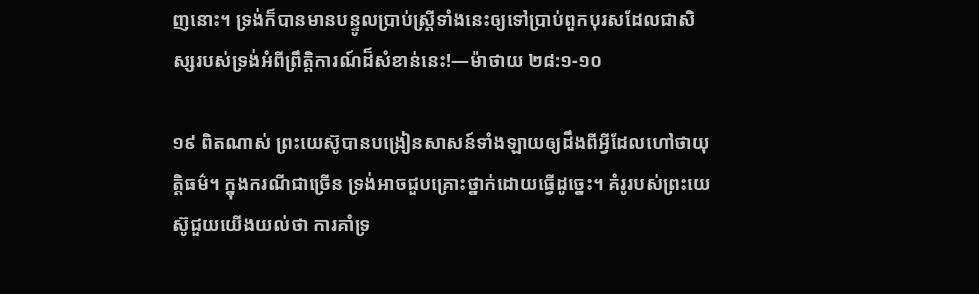ញនោះ។ ទ្រង់ក៏បានមានបន្ទូលប្រាប់ស្ដ្រីទាំងនេះឲ្យទៅប្រាប់ពួកបុរសដែលជាសិស្សរបស់ទ្រង់អំពីព្រឹត្ដិការណ៍ដ៏សំខាន់នេះ!—ម៉ាថាយ ២៨:១-១០

១៩ ពិតណាស់ ព្រះយេស៊ូបានបង្រៀនសាសន៍ទាំងឡាយឲ្យដឹងពីអ្វីដែលហៅថាយុត្ដិធម៌។ ក្នុងករណីជាច្រើន ទ្រង់អាចជួបគ្រោះថ្នាក់ដោយធ្វើដូច្នេះ។ គំរូរបស់ព្រះយេស៊ូជួយយើងយល់ថា ការគាំទ្រ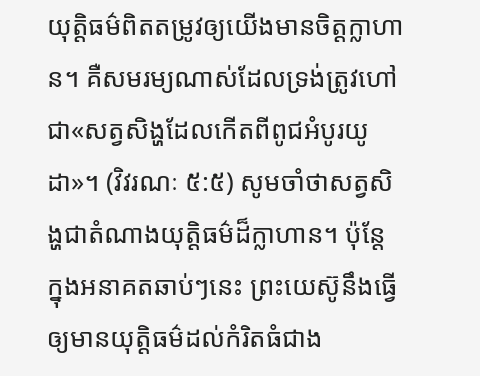យុត្ដិធម៌ពិតតម្រូវឲ្យយើងមានចិត្ដក្លាហាន។ គឺសមរម្យណាស់ដែលទ្រង់ត្រូវហៅជា«សត្វសិង្ហដែលកើតពីពូជអំបូរយូដា»។ (វិវរណៈ ៥:៥) សូមចាំថាសត្វសិង្ហជាតំណាងយុត្ដិធម៌ដ៏ក្លាហាន។ ប៉ុន្ដែ ក្នុងអនាគតឆាប់ៗនេះ ព្រះយេស៊ូនឹងធ្វើឲ្យមានយុត្ដិធម៌ដល់កំរិតធំជាង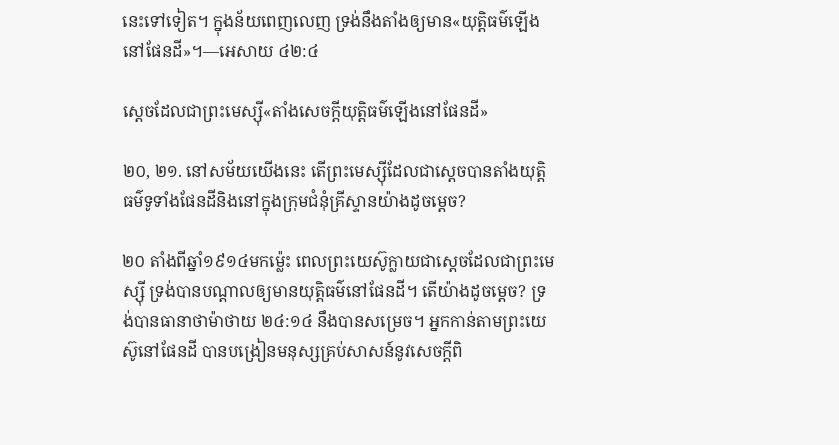នេះទៅទៀត។ ក្នុងន័យពេញលេញ ទ្រង់នឹងតាំងឲ្យមាន«យុត្ដិធម៌ឡើងនៅផែនដី»។—អេសាយ ៤២:៤

ស្ដេចដែលជាព្រះមេស្ស៊ី«តាំងសេចក្ដីយុត្ដិធម៌ឡើងនៅផែនដី»

២០, ២១. នៅសម័យយើងនេះ តើព្រះមេស្ស៊ីដែលជាស្ដេចបានតាំងយុត្ដិធម៌ទូទាំងផែនដីនិងនៅក្នុងក្រុមជំនុំគ្រីស្ទានយ៉ាងដូចម្ដេច?

២០ តាំងពីឆ្នាំ១៩១៤មកម៉្លេះ ពេលព្រះយេស៊ូក្លាយជាស្ដេចដែលជាព្រះមេស្ស៊ី ទ្រង់បានបណ្ដាលឲ្យមានយុត្ដិធម៌នៅផែនដី។ តើយ៉ាងដូចម្ដេច? ទ្រង់បានធានាថាម៉ាថាយ ២៤:១៤ នឹងបានសម្រេច។ អ្នកកាន់តាមព្រះយេស៊ូនៅផែនដី បានបង្រៀនមនុស្សគ្រប់សាសន៍នូវសេចក្ដីពិ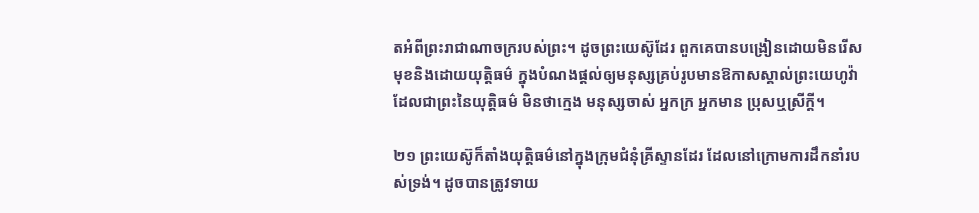តអំពីព្រះរាជាណាចក្ររបស់ព្រះ។ ដូចព្រះយេស៊ូដែរ ពួកគេបានបង្រៀនដោយមិនរើសមុខនិងដោយយុត្ដិធម៌ ក្នុងបំណងផ្ដល់ឲ្យមនុស្សគ្រប់រូបមានឱកាសស្គាល់ព្រះយេហូវ៉ាដែលជាព្រះនៃយុត្ដិធម៌ មិនថាក្មេង មនុស្សចាស់ អ្នកក្រ អ្នកមាន ប្រុសឬស្រីក្ដី។

២១ ព្រះយេស៊ូក៏តាំងយុត្ដិធម៌នៅក្នុងក្រុមជំនុំគ្រីស្ទានដែរ ដែលនៅក្រោមការដឹកនាំរបស់ទ្រង់។ ដូចបានត្រូវទាយ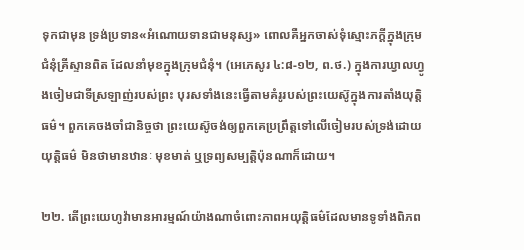ទុកជាមុន ទ្រង់ប្រទាន«អំណោយទានជាមនុស្ស» ពោលគឺអ្នកចាស់ទុំស្មោះភក្ដីក្នុងក្រុមជំនុំគ្រីស្ទានពិត ដែលនាំមុខក្នុងក្រុមជំនុំ។ (អេភេសូរ ៤:៨-១២, ព.ថ.) ក្នុងការឃ្វាលហ្វូងចៀមជាទីស្រឡាញ់របស់ព្រះ បុរសទាំងនេះធ្វើតាមគំរូរបស់ព្រះយេស៊ូក្នុងការតាំងយុត្ដិធម៌។ ពួកគេចងចាំជានិច្ចថា ព្រះយេស៊ូចង់ឲ្យពួកគេប្រព្រឹត្ដទៅលើចៀមរបស់ទ្រង់ដោយយុត្ដិធម៌ មិនថាមានឋានៈ មុខមាត់ ឬទ្រព្យសម្បត្ដិប៉ុនណាក៏ដោយ។

២២. តើព្រះយេហូវ៉ាមានអារម្មណ៍យ៉ាងណាចំពោះភាពអយុត្ដិធម៌ដែលមានទូទាំងពិភព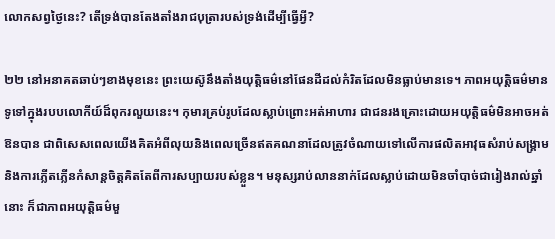លោកសព្វថ្ងៃនេះ? តើទ្រង់បានតែងតាំងរាជបុត្រារបស់ទ្រង់ដើម្បីធ្វើអ្វី?

២២ នៅអនាគតឆាប់ៗខាងមុខនេះ ព្រះយេស៊ូនឹងតាំងយុត្ដិធម៌នៅផែនដីដល់កំរិតដែលមិនធ្លាប់មានទេ។ ភាពអយុត្ដិធម៌មានទូទៅក្នុងរបបលោកីយ៍ដ៏ពុករលួយនេះ។ កុមារគ្រប់រូបដែលស្លាប់ព្រោះអត់អាហារ ជាជនរងគ្រោះដោយអយុត្ដិធម៌មិនអាចអត់ឱនបាន ជាពិសេសពេលយើងគិតអំពីលុយនិងពេលច្រើនឥតគណនាដែលត្រូវចំណាយទៅលើការផលិតអាវុធសំរាប់សង្គ្រាមនិងការភ្លើតភ្លើនកំសាន្ដចិត្ដគិតតែពីការសប្បាយរបស់ខ្លួន។ មនុស្សរាប់លាននាក់ដែលស្លាប់ដោយមិនចាំបាច់ជារៀងរាល់ឆ្នាំនោះ ក៏ជាភាពអយុត្ដិធម៌មួ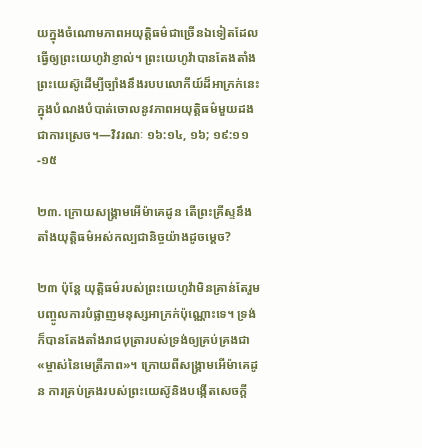យក្នុងចំណោមភាពអយុត្ដិធម៌ជាច្រើនឯទៀតដែលធ្វើឲ្យព្រះយេហូវ៉ាខ្ញាល់។ ព្រះយេហូវ៉ាបានតែងតាំងព្រះយេស៊ូដើម្បីច្បាំងនឹងរបបលោកីយ៍ដ៏អាក្រក់នេះ ក្នុងបំណងបំបាត់ចោលនូវភាពអយុត្ដិធម៌មួយដងជាការស្រេច។—វិវរណៈ ១៦:១៤, ១៦; ១៩:១១-១៥

២៣. ក្រោយសង្គ្រាមអើម៉ាគេដូន តើព្រះគ្រីស្ទនឹងតាំងយុត្ដិធម៌អស់កល្បជានិច្ចយ៉ាងដូចម្ដេច?

២៣ ប៉ុន្ដែ យុត្ដិធម៌របស់ព្រះយេហូវ៉ាមិនគ្រាន់តែរួមបញ្ចូលការបំផ្លាញមនុស្សអាក្រក់ប៉ុណ្ណោះទេ។ ទ្រង់ក៏បានតែងតាំងរាជបុត្រារបស់ទ្រង់ឲ្យគ្រប់គ្រងជា«ម្ចាស់នៃមេត្រីភាព»។ ក្រោយពីសង្គ្រាមអើម៉ាគេដូន ការគ្រប់គ្រងរបស់ព្រះយេស៊ូនិងបង្កើតសេចក្ដី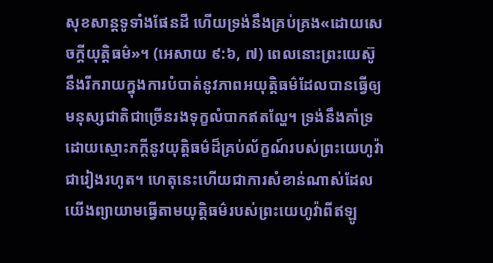សុខសាន្ដទូទាំងផែនដី ហើយទ្រង់នឹងគ្រប់គ្រង«ដោយសេចក្ដីយុត្ដិធម៌»។ (អេសាយ ៩:៦, ៧) ពេលនោះព្រះយេស៊ូនឹងរីករាយក្នុងការបំបាត់នូវភាពអយុត្ដិធម៌ដែលបានធ្វើឲ្យមនុស្សជាតិជាច្រើនរងទុក្ខលំបាកឥតល្ហែ។ ទ្រង់នឹងគាំទ្រដោយស្មោះភក្ដីនូវយុត្ដិធម៌ដ៏គ្រប់ល័ក្ខណ៍របស់ព្រះយេហូវ៉ាជារៀងរហូត។ ហេតុនេះហើយជាការសំខាន់ណាស់ដែលយើងព្យាយាមធ្វើតាមយុត្ដិធម៌របស់ព្រះយេហូវ៉ាពីឥឡូ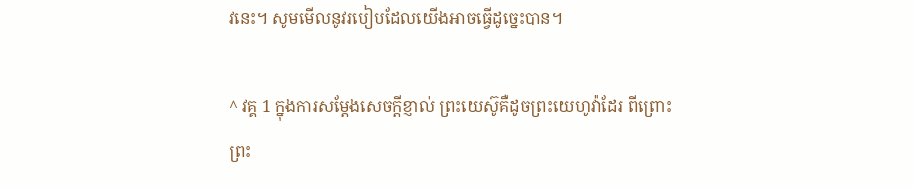វនេះ។ សូមមើលនូវរបៀបដែលយើងអាចធ្វើដូច្នេះបាន។

^ វគ្គ 1 ក្នុងការសម្ដែងសេចក្ដីខ្ញាល់ ព្រះយេស៊ូគឺដូចព្រះយេហូវ៉ាដែរ ពីព្រោះព្រះ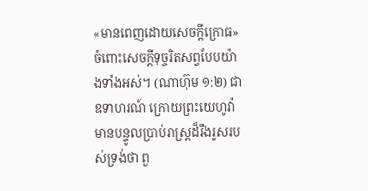«មានពេញដោយសេចក្ដីក្រោធ»ចំពោះសេចក្ដីទុច្ចរិតសព្វបែបយ៉ាងទាំងអស់។ (ណាហ៊ុម ១:២) ជាឧទាហរណ៍ ក្រោយព្រះយេហូវ៉ាមានបន្ទូលប្រាប់រាស្ដ្រដ៏រឹងរូសរបស់ទ្រង់ថា ពួ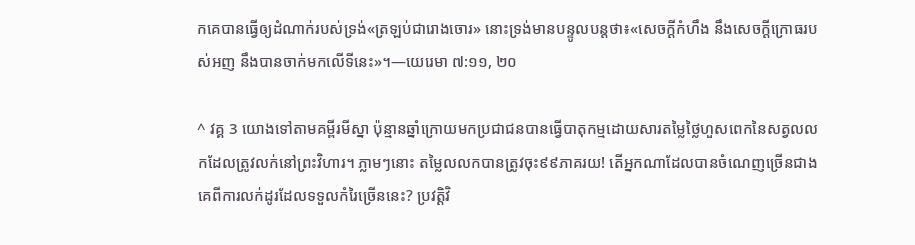កគេបានធ្វើឲ្យដំណាក់របស់ទ្រង់«ត្រឡប់ជារោងចោរ» នោះទ្រង់មានបន្ទូលបន្ដថា៖«សេចក្ដីកំហឹង នឹងសេចក្ដីក្រោធរបស់អញ នឹងបានចាក់មកលើទីនេះ»។—យេរេមា ៧:១១, ២០

^ វគ្គ 3 យោងទៅតាមគម្ពីរមីស្នា ប៉ុន្មានឆ្នាំក្រោយមកប្រជាជនបានធ្វើបាតុកម្មដោយសារតម្លៃថ្លៃហួសពេកនៃសត្វលលកដែលត្រូវលក់នៅព្រះវិហារ។ ភ្លាមៗនោះ តម្លៃលលកបានត្រូវចុះ៩៩ភាគរយ! តើអ្នកណាដែលបានចំណេញច្រើនជាងគេពីការលក់ដូរដែលទទួលកំរៃច្រើននេះ? ប្រវត្ដិវិ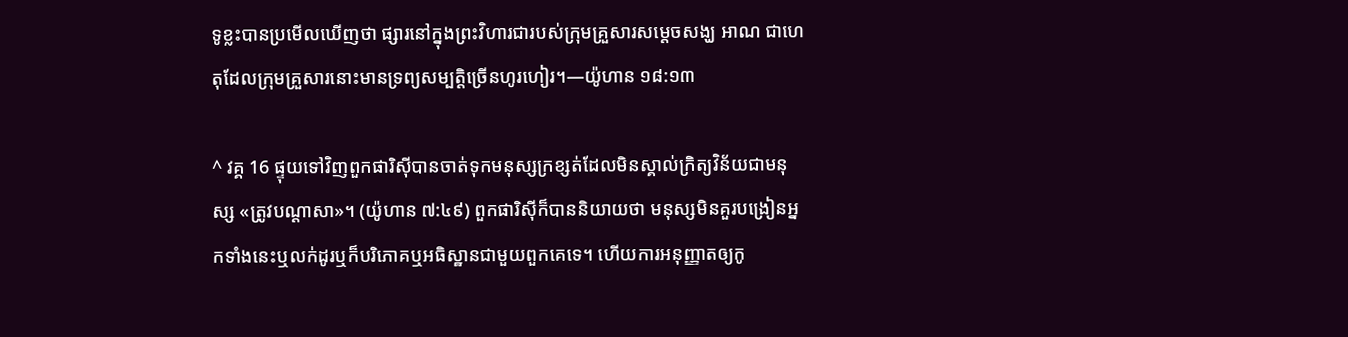ទូខ្លះបានប្រមើលឃើញថា ផ្សារនៅក្នុងព្រះវិហារជារបស់ក្រុមគ្រួសារសម្ដេចសង្ឃ អាណ ជាហេតុដែលក្រុមគ្រួសារនោះមានទ្រព្យសម្បត្ដិច្រើនហូរហៀរ។—យ៉ូហាន ១៨:១៣

^ វគ្គ 16 ផ្ទុយទៅវិញពួកផារិស៊ីបានចាត់ទុកមនុស្សក្រខ្សត់ដែលមិនស្គាល់ក្រិត្យវិន័យជាមនុស្ស «ត្រូវបណ្ដាសា»។ (យ៉ូហាន ៧:៤៩) ពួកផារិស៊ីក៏បាននិយាយថា មនុស្សមិនគួរបង្រៀនអ្នកទាំងនេះឬលក់ដូរឬក៏បរិភោគឬអធិស្ឋានជាមួយពួកគេទេ។ ហើយការអនុញ្ញាតឲ្យកូ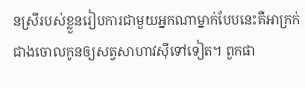នស្រីរបស់ខ្លួនរៀបការជាមួយអ្នកណាម្នាក់បែបនេះគឺអាក្រក់ជាងចោលកូនឲ្យសត្វសាហាវស៊ីទៅទៀត។ ពួកផា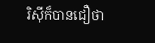រិស៊ីក៏បានជឿថា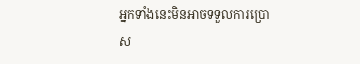អ្នកទាំងនេះមិនអាចទទួលការប្រោស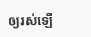ឲ្យរស់ឡើ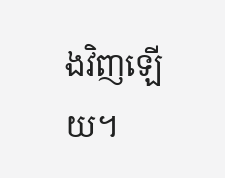ងវិញឡើយ។